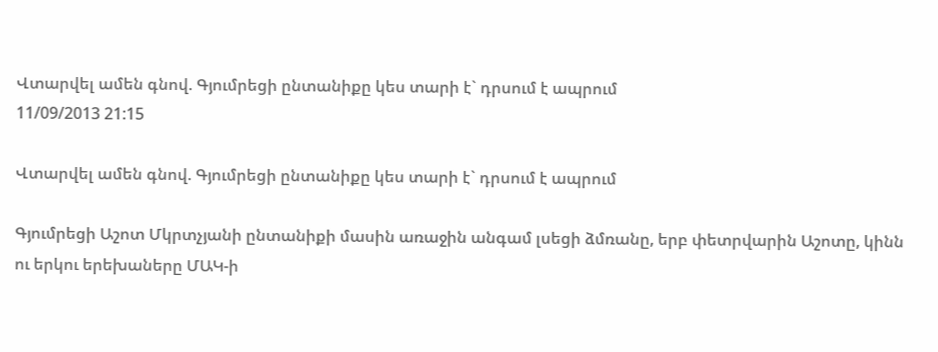Վտարվել ամեն գնով. Գյումրեցի ընտանիքը կես տարի է` դրսում է ապրում
11/09/2013 21:15

Վտարվել ամեն գնով. Գյումրեցի ընտանիքը կես տարի է` դրսում է ապրում

Գյումրեցի Աշոտ Մկրտչյանի ընտանիքի մասին առաջին անգամ լսեցի ձմռանը, երբ փետրվարին Աշոտը, կինն ու երկու երեխաները ՄԱԿ-ի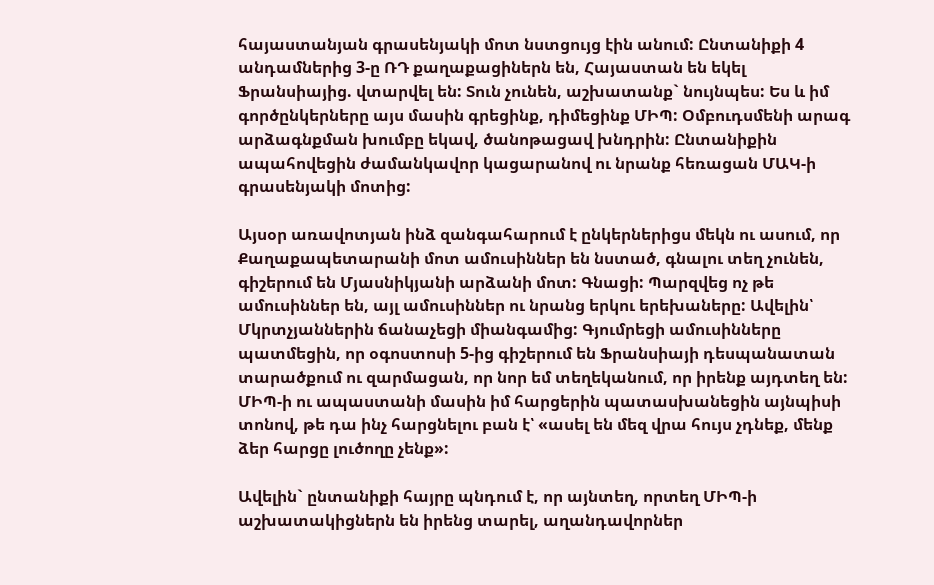հայաստանյան գրասենյակի մոտ նստցույց էին անում: Ընտանիքի 4 անդամներից 3-ը ՌԴ քաղաքացիներն են, Հայաստան են եկել Ֆրանսիայից. վտարվել են: Տուն չունեն, աշխատանք` նույնպես: Ես և իմ գործընկերները այս մասին գրեցինք, դիմեցինք ՄԻՊ: Օմբուդսմենի արագ արձագնքման խումբը եկավ, ծանոթացավ խնդրին: Ընտանիքին ապահովեցին ժամանկավոր կացարանով ու նրանք հեռացան ՄԱԿ-ի գրասենյակի մոտից:

Այսօր առավոտյան ինձ զանգահարում է ընկերներիցս մեկն ու ասում, որ Քաղաքապետարանի մոտ ամուսիններ են նստած, գնալու տեղ չունեն, գիշերում են Մյասնիկյանի արձանի մոտ: Գնացի: Պարզվեց ոչ թե ամուսիններ են, այլ ամուսիններ ու նրանց երկու երեխաները: Ավելին՝ Մկրտչյաններին ճանաչեցի միանգամից: Գյումրեցի ամուսինները պատմեցին, որ օգոստոսի 5-ից գիշերում են Ֆրանսիայի դեսպանատան տարածքում ու զարմացան, որ նոր եմ տեղեկանում, որ իրենք այդտեղ են: ՄԻՊ-ի ու ապաստանի մասին իմ հարցերին պատասխանեցին այնպիսի տոնով, թե դա ինչ հարցնելու բան է՝ «ասել են մեզ վրա հույս չդնեք, մենք ձեր հարցը լուծողը չենք»:

Ավելին` ընտանիքի հայրը պնդում է, որ այնտեղ, որտեղ ՄԻՊ-ի աշխատակիցներն են իրենց տարել, աղանդավորներ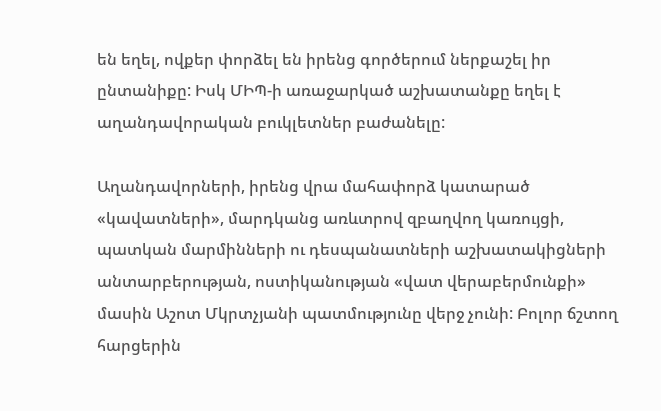են եղել, ովքեր փորձել են իրենց գործերում ներքաշել իր ընտանիքը: Իսկ ՄԻՊ-ի առաջարկած աշխատանքը եղել է աղանդավորական բուկլետներ բաժանելը:

Աղանդավորների, իրենց վրա մահափորձ կատարած «կավատների», մարդկանց առևտրով զբաղվող կառույցի, պատկան մարմինների ու դեսպանատների աշխատակիցների անտարբերության, ոստիկանության «վատ վերաբերմունքի» մասին Աշոտ Մկրտչյանի պատմությունը վերջ չունի: Բոլոր ճշտող հարցերին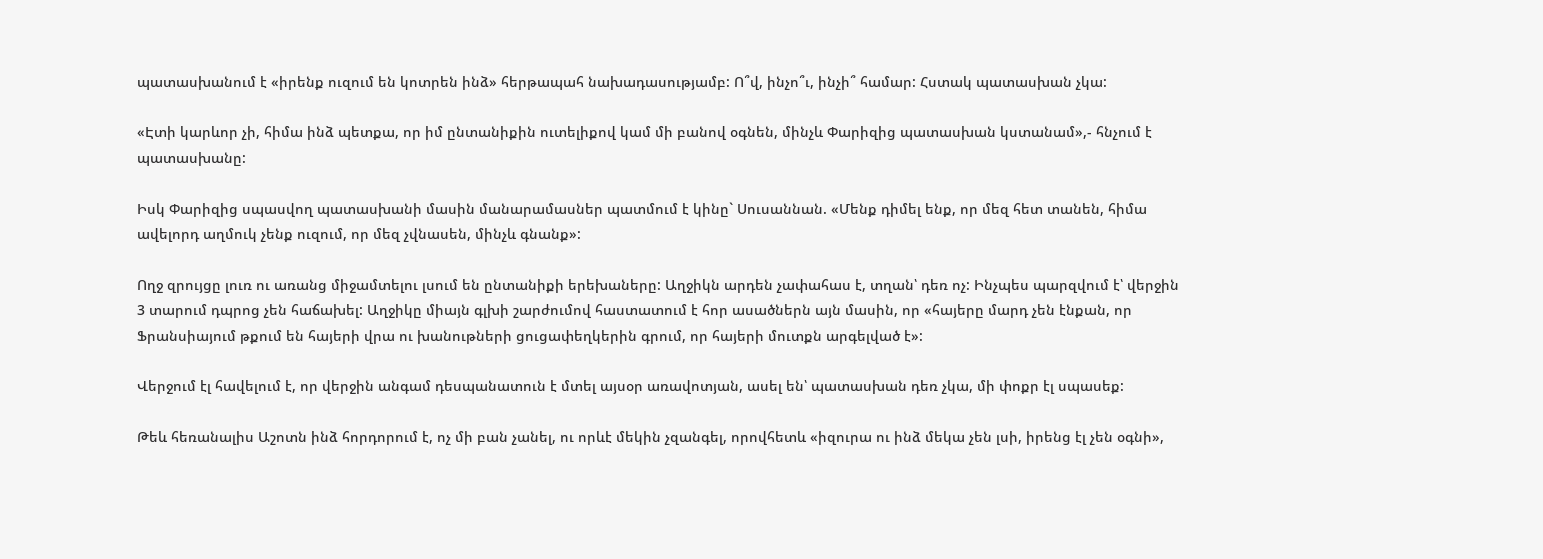պատասխանում է «իրենք ուզում են կոտրեն ինձ» հերթապահ նախադասությամբ: Ո՞վ, ինչո՞ւ, ինչի՞ համար: Հստակ պատասխան չկա:

«Էտի կարևոր չի, հիմա ինձ պետքա, որ իմ ընտանիքին ուտելիքով կամ մի բանով օգնեն, մինչև Փարիզից պատասխան կստանամ»,- հնչում է պատասխանը:

Իսկ Փարիզից սպասվող պատասխանի մասին մանարամասներ պատմում է կինը` Սուսաննան. «Մենք դիմել ենք, որ մեզ հետ տանեն, հիմա ավելորդ աղմուկ չենք ուզում, որ մեզ չվնասեն, մինչև գնանք»:

Ողջ զրույցը լուռ ու առանց միջամտելու լսում են ընտանիքի երեխաները: Աղջիկն արդեն չափահաս է, տղան՝ դեռ ոչ: Ինչպես պարզվում է՝ վերջին 3 տարում դպրոց չեն հաճախել: Աղջիկը միայն գլխի շարժումով հաստատում է հոր ասածներն այն մասին, որ «հայերը մարդ չեն էնքան, որ Ֆրանսիայում թքում են հայերի վրա ու խանութների ցուցափեղկերին գրում, որ հայերի մուտքն արգելված է»:

Վերջում էլ հավելում է, որ վերջին անգամ դեսպանատուն է մտել այսօր առավոտյան, ասել են՝ պատասխան դեռ չկա, մի փոքր էլ սպասեք:

Թեև հեռանալիս Աշոտն ինձ հորդորում է, ոչ մի բան չանել, ու որևէ մեկին չզանգել, որովհետև «իզուրա ու ինձ մեկա չեն լսի, իրենց էլ չեն օգնի»,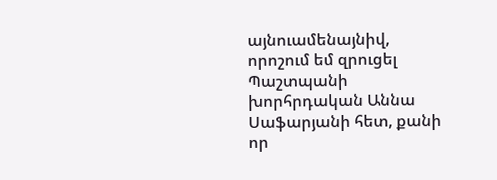այնուամենայնիվ, որոշում եմ զրուցել Պաշտպանի խորհրդական Աննա Սաֆարյանի հետ, քանի որ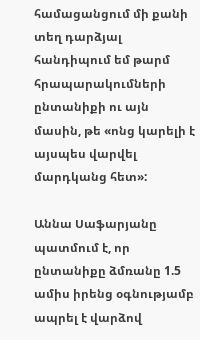համացանցում մի քանի տեղ դարձյալ հանդիպում եմ թարմ հրապարակումների ընտանիքի ու այն մասին, թե «ոնց կարելի է այսպես վարվել մարդկանց հետ»:

Աննա Սաֆարյանը պատմում է, որ ընտանիքը ձմռանը 1.5 ամիս իրենց օգնությամբ ապրել է վարձով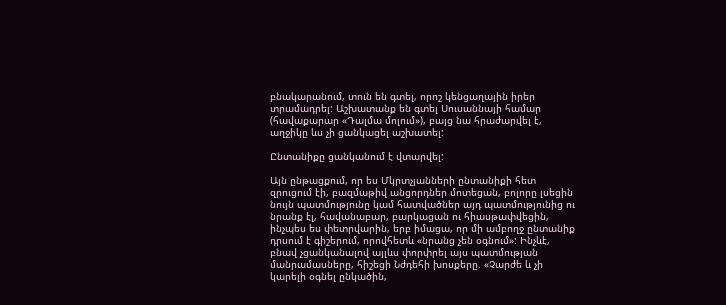բնակարանում, տուն են գտել, որոշ կենցաղային իրեր տրամադրել: Աշխատանք են գտել Սուսաննայի համար (հավաքարար «Դալմա մոլում»), բայց նա հրաժարվել է, աղջիկը ևս չի ցանկացել աշխատել:

Ընտանիքը ցանկանում է վտարվել:

Այն ընթացքում, որ ես Մկրտչյանների ընտանիքի հետ զրուցում էի, բազմաթիվ անցորդներ մոտեցան, բոլորը լսեցին նույն պատմությունը կամ հատվածներ այդ պատմությունից ու նրանք էլ, հավանաբար, բարկացան ու հիասթափվեցին, ինչպես ես փետրվարին, երբ իմացա, որ մի ամբողջ ընտանիք դրսում է գիշերում, որովհետև «նրանց չեն օգնում»: Ինչևէ, բնավ չցանկանալով այլևս փորփրել այս պատմության մանրամասները, հիշեցի Նժդեհի խոսքերը. «Չարժե և չի կարելի օգնել ընկածին,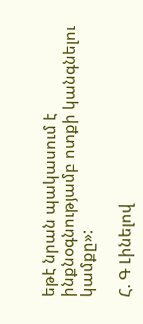եթէ նրան պակասում է ինքնօգնությամբ ոտքի կանգնելու կամքը»:

Հ. Գ Լինելով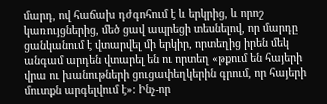մարդ, ով հաճախ դժգոհում է և երկրից, և որոշ կառույցներից, մեծ ցավ ապրեցի տեսնելով, որ մարդը ցանկանում է վտարվել մի երկիր, որտեղից իրեն մեկ անգամ արդեն վտարել են ու որտեղ «թքում են հայերի վրա ու խանութների ցուցափեղկերին գրում, որ հայերի մուտքն արգելվում է»: Ինչ-որ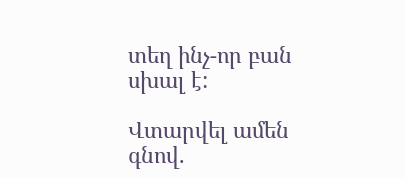տեղ ինչ-որ բան սխալ է:

Վտարվել ամեն գնով.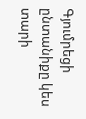Գյումրեցի ընտանիքը կես տարի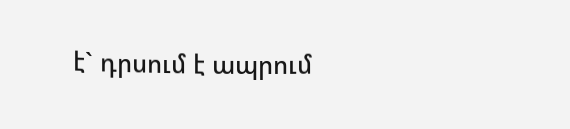է` դրսում է ապրում